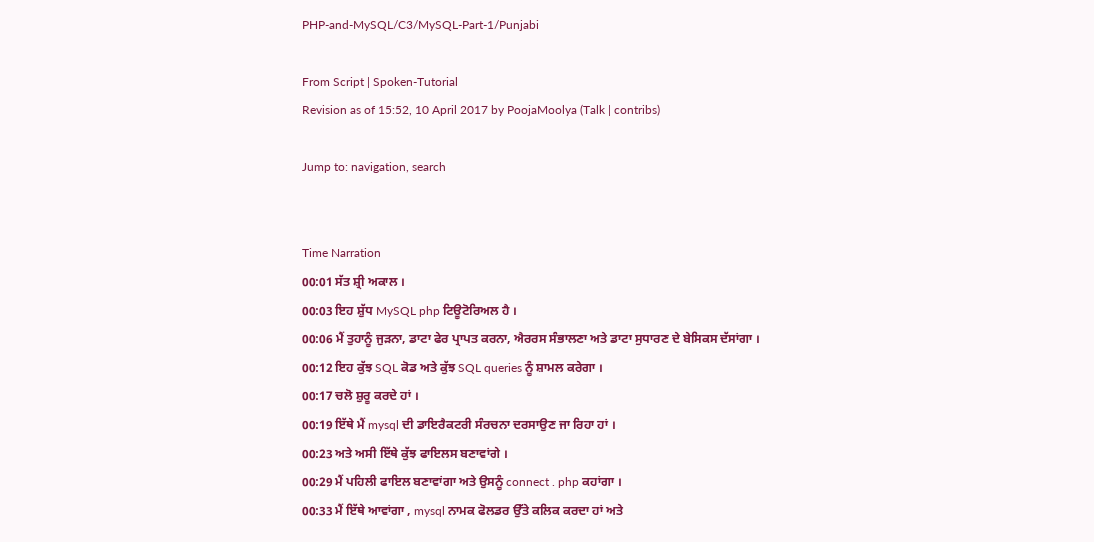PHP-and-MySQL/C3/MySQL-Part-1/Punjabi

From Script | Spoken-Tutorial
Revision as of 15:52, 10 April 2017 by PoojaMoolya (Talk | contribs)

Jump to: navigation, search


Time Narration
00:01 ਸੱਤ ਸ਼੍ਰੀ ਅਕਾਲ ।
00:03 ਇਹ ਸ਼ੁੱਧ MySQL php ਟਿਊਟੋਰਿਅਲ ਹੈ ।
00:06 ਮੈਂ ਤੁਹਾਨੂੰ ਜੁੜਨਾ, ਡਾਟਾ ਫੇਰ ਪ੍ਰਾਪਤ ਕਰਨਾ, ਐਰਰਸ ਸੰਭਾਲਣਾ ਅਤੇ ਡਾਟਾ ਸੁਧਾਰਣ ਦੇ ਬੇਸਿਕਸ ਦੱਸਾਂਗਾ ।
00:12 ਇਹ ਕੁੱਝ SQL ਕੋਡ ਅਤੇ ਕੁੱਝ SQL queries ਨੂੰ ਸ਼ਾਮਲ ਕਰੇਗਾ ।
00:17 ਚਲੋ ਸ਼ੁਰੂ ਕਰਦੇ ਹਾਂ ।
00:19 ਇੱਥੇ ਮੈਂ mysql ਦੀ ਡਾਇਰੈਕਟਰੀ ਸੰਰਚਨਾ ਦਰਸਾਉਣ ਜਾ ਰਿਹਾ ਹਾਂ ।
00:23 ਅਤੇ ਅਸੀ ਇੱਥੇ ਕੁੱਝ ਫਾਇਲਸ ਬਣਾਵਾਂਗੇ ।
00:29 ਮੈਂ ਪਹਿਲੀ ਫਾਇਲ ਬਣਾਵਾਂਗਾ ਅਤੇ ਉਸਨੂੰ connect . php ਕਹਾਂਗਾ ।
00:33 ਮੈਂ ਇੱਥੇ ਆਵਾਂਗਾ , mysql ਨਾਮਕ ਫੋਲਡਰ ਉੱਤੇ ਕਲਿਕ ਕਰਦਾ ਹਾਂ ਅਤੇ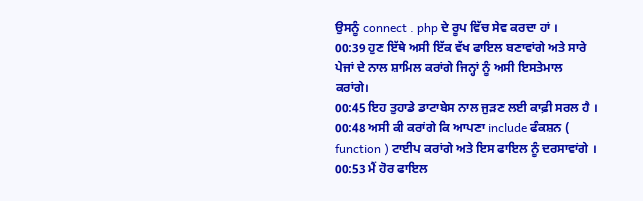ਉਸਨੂੰ connect . php ਦੇ ਰੂਪ ਵਿੱਚ ਸੇਵ ਕਰਦਾ ਹਾਂ ।
00:39 ਹੁਣ ਇੱਥੇ ਅਸੀ ਇੱਕ ਵੱਖ ਫਾਇਲ ਬਣਾਵਾਂਗੇ ਅਤੇ ਸਾਰੇ ਪੇਜਾਂ ਦੇ ਨਾਲ ਸ਼ਾਮਿਲ ਕਰਾਂਗੇ ਜਿਨ੍ਹਾਂ ਨੂੰ ਅਸੀ ਇਸਤੇਮਾਲ ਕਰਾਂਗੇ।
00:45 ਇਹ ਤੁਹਾਡੇ ਡਾਟਾਬੇਸ ਨਾਲ ਜੁਡ਼ਣ ਲਈ ਕਾਫ਼ੀ ਸਰਲ ਹੈ ।
00:48 ਅਸੀ ਕੀ ਕਰਾਂਗੇ ਕਿ ਆਪਣਾ include ਫੰਕਸ਼ਨ ( function ) ਟਾਈਪ ਕਰਾਂਗੇ ਅਤੇ ਇਸ ਫਾਇਲ ਨੂੰ ਦਰਸਾਵਾਂਗੇ ।
00:53 ਮੈਂ ਹੋਰ ਫਾਇਲ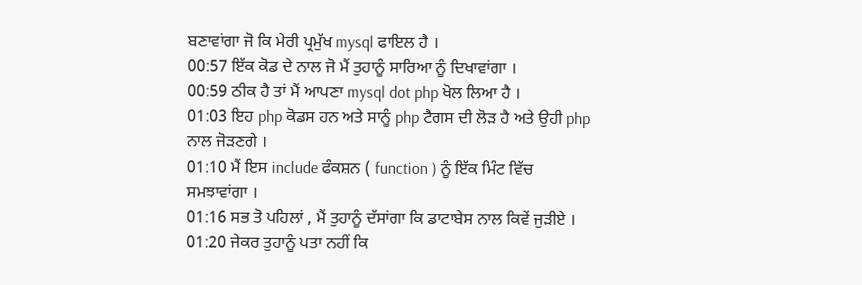ਬਣਾਵਾਂਗਾ ਜੋ ਕਿ ਮੇਰੀ ਪ੍ਰਮੁੱਖ mysql ਫਾਇਲ ਹੈ ।
00:57 ਇੱਕ ਕੋਡ ਦੇ ਨਾਲ ਜੋ ਮੈਂ ਤੁਹਾਨੂੰ ਸਾਰਿਆ ਨੂੰ ਦਿਖਾਵਾਂਗਾ ।
00:59 ਠੀਕ ਹੈ ਤਾਂ ਮੈਂ ਆਪਣਾ mysql dot php ਖੋਲ ਲਿਆ ਹੈ ।
01:03 ਇਹ php ਕੋਡਸ ਹਨ ਅਤੇ ਸਾਨੂੰ php ਟੈਗਸ ਦੀ ਲੋੜ ਹੈ ਅਤੇ ਉਹੀ php ਨਾਲ ਜੋੜਣਗੇ ।
01:10 ਮੈਂ ਇਸ include ਫੰਕਸ਼ਨ ( function ) ਨੂੰ ਇੱਕ ਮਿੰਟ ਵਿੱਚ ਸਮਝਾਵਾਂਗਾ ।
01:16 ਸਭ ਤੋ ਪਹਿਲਾਂ , ਮੈਂ ਤੁਹਾਨੂੰ ਦੱਸਾਂਗਾ ਕਿ ਡਾਟਾਬੇਸ ਨਾਲ ਕਿਵੇਂ ਜੁੜੀਏ ।
01:20 ਜੇਕਰ ਤੁਹਾਨੂੰ ਪਤਾ ਨਹੀਂ ਕਿ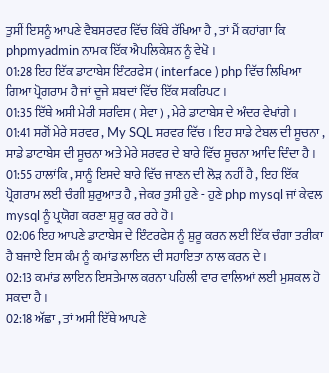ਤੁਸੀਂ ਇਸਨੂੰ ਆਪਣੇ ਵੈਬਸਰਵਰ ਵਿੱਚ ਕਿੱਥੇ ਰੱਖਿਆ ਹੈ , ਤਾਂ ਮੈਂ ਕਹਾਂਗਾ ਕਿ phpmyadmin ਨਾਮਕ ਇੱਕ ਐਪਲਿਕੇਸ਼ਨ ਨੂੰ ਵੇਖੋ ।
01:28 ਇਹ ਇੱਕ ਡਾਟਾਬੇਸ ਇੰਟਰਫੇਸ ( interface ) php ਵਿੱਚ ਲਿਖਿਆ ਗਿਆ ਪ੍ਰੋਗਰਾਮ ਹੈ ਜਾਂ ਦੂਜੇ ਸ਼ਬਦਾਂ ਵਿੱਚ ਇੱਕ ਸਕਰਿਪਟ ।
01:35 ਇੱਥੇ ਅਸੀ ਮੇਰੀ ਸਰਵਿਸ ( ਸੇਵਾ ) , ਮੇਰੇ ਡਾਟਾਬੇਸ ਦੇ ਅੰਦਰ ਵੇਖਾਂਗੇ ।
01:41 ਸਗੋਂ ਮੇਰੇ ਸਰਵਰ , My SQL ਸਰਵਰ ਵਿੱਚ । ਇਹ ਸਾਡੇ ਟੇਬਲ ਦੀ ਸੂਚਨਾ , ਸਾਡੇ ਡਾਟਾਬੇਸ ਦੀ ਸੂਚਨਾ ਅਤੇ ਮੇਰੇ ਸਰਵਰ ਦੇ ਬਾਰੇ ਵਿੱਚ ਸੂਚਨਾ ਆਦਿ ਦਿੰਦਾ ਹੈ ।
01:55 ਹਾਲਾਂਕਿ , ਸਾਨੂੰ ਇਸਦੇ ਬਾਰੇ ਵਿੱਚ ਜਾਣਨ ਦੀ ਲੋੜ ਨਹੀਂ ਹੈ , ਇਹ ਇੱਕ ਪ੍ਰੋਗਰਾਮ ਲਈ ਚੰਗੀ ਸ਼ੁਰੁਆਤ ਹੈ , ਜੇਕਰ ਤੁਸੀ ਹੁਣੇ - ਹੁਣੇ php mysql ਜਾਂ ਕੇਵਲ mysql ਨੂੰ ਪ੍ਰਯੋਗ ਕਰਣਾ ਸ਼ੁਰੂ ਕਰ ਰਹੇ ਹੋ ।
02:06 ਇਹ ਆਪਣੇ ਡਾਟਾਬੇਸ ਦੇ ਇੰਟਰਫੇਸ ਨੂੰ ਸ਼ੁਰੂ ਕਰਨ ਲਈ ਇੱਕ ਚੰਗਾ ਤਰੀਕਾ ਹੈ ਬਜਾਏ ਇਸ ਕੰਮ ਨੂੰ ਕਮਾਂਡ ਲਾਇਨ ਦੀ ਸਹਾਇਤਾ ਨਾਲ ਕਰਨ ਦੇ ।
02:13 ਕਮਾਂਡ ਲਾਇਨ ਇਸਤੇਮਾਲ ਕਰਨਾ ਪਹਿਲੀ ਵਾਰ ਵਾਲਿਆਂ ਲਈ ਮੁਸ਼ਕਲ ਹੋ ਸਕਦਾ ਹੈ ।
02:18 ਅੱਛਾ , ਤਾਂ ਅਸੀ ਇੱਥੇ ਆਪਣੇ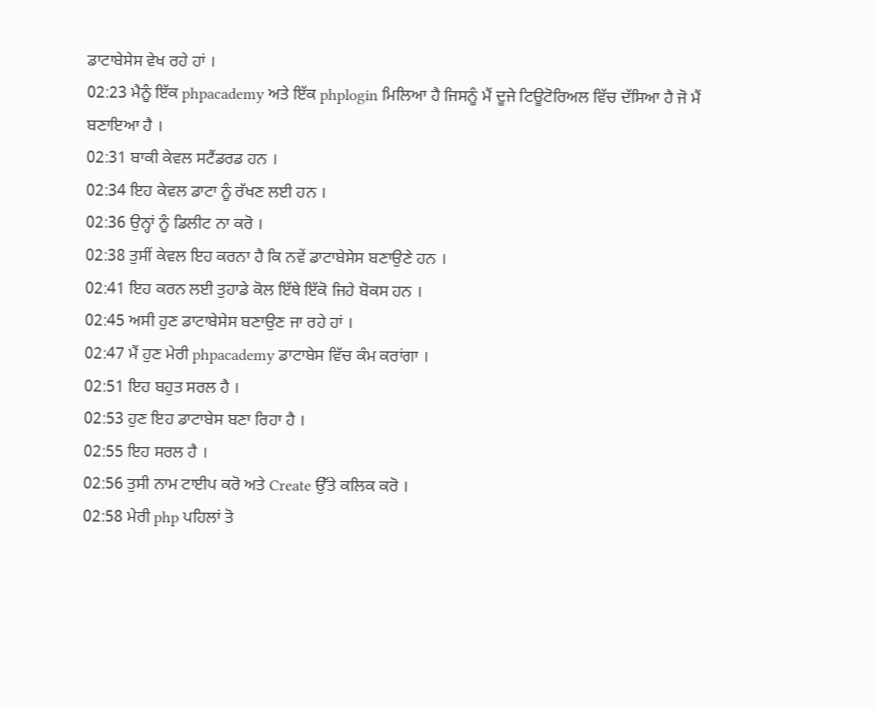ਡਾਟਾਬੇਸੇਸ ਵੇਖ ਰਹੇ ਹਾਂ ।
02:23 ਮੈਨੂੰ ਇੱਕ phpacademy ਅਤੇ ਇੱਕ phplogin ਮਿਲਿਆ ਹੈ ਜਿਸਨੂੰ ਮੈਂ ਦੂਜੇ ਟਿਊਟੋਰਿਅਲ ਵਿੱਚ ਦੱਸਿਆ ਹੈ ਜੋ ਮੈਂ ਬਣਾਇਆ ਹੈ ।
02:31 ਬਾਕੀ ਕੇਵਲ ਸਟੈਂਡਰਡ ਹਨ ।
02:34 ਇਹ ਕੇਵਲ ਡਾਟਾ ਨੂੰ ਰੱਖਣ ਲਈ ਹਨ ।
02:36 ਉਨ੍ਹਾਂ ਨੂੰ ਡਿਲੀਟ ਨਾ ਕਰੋ ।
02:38 ਤੁਸੀਂ ਕੇਵਲ ਇਹ ਕਰਨਾ ਹੈ ਕਿ ਨਵੇਂ ਡਾਟਾਬੇਸੇਸ ਬਣਾਉਣੇ ਹਨ ।
02:41 ਇਹ ਕਰਨ ਲਈ ਤੁਹਾਡੇ ਕੋਲ ਇੱਥੇ ਇੱਕੋ ਜਿਹੇ ਬੋਕਸ ਹਨ ।
02:45 ਅਸੀ ਹੁਣ ਡਾਟਾਬੇਸੇਸ ਬਣਾਉਣ ਜਾ ਰਹੇ ਹਾਂ ।
02:47 ਮੈਂ ਹੁਣ ਮੇਰੀ phpacademy ਡਾਟਾਬੇਸ ਵਿੱਚ ਕੰਮ ਕਰਾਂਗਾ ।
02:51 ਇਹ ਬਹੁਤ ਸਰਲ ਹੈ ।
02:53 ਹੁਣ ਇਹ ਡਾਟਾਬੇਸ ਬਣਾ ਰਿਹਾ ਹੈ ।
02:55 ਇਹ ਸਰਲ ਹੈ ।
02:56 ਤੁਸੀ ਨਾਮ ਟਾਈਪ ਕਰੋ ਅਤੇ Create ਉੱਤੇ ਕਲਿਕ ਕਰੋ ।
02:58 ਮੇਰੀ php ਪਹਿਲਾਂ ਤੋ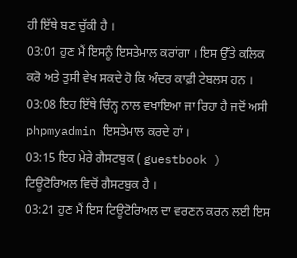ਹੀ ਇੱਥੇ ਬਣ ਚੁੱਕੀ ਹੈ ।
03:01 ਹੁਣ ਮੈਂ ਇਸਨੂੰ ਇਸਤੇਮਾਲ ਕਰਾਂਗਾ । ਇਸ ਉੱਤੇ ਕਲਿਕ ਕਰੋ ਅਤੇ ਤੁਸੀ ਵੇਖ ਸਕਦੇ ਹੋ ਕਿ ਅੰਦਰ ਕਾਫ਼ੀ ਟੇਬਲਸ ਹਨ ।
03:08 ਇਹ ਇੱਥੇ ਚਿੰਨ੍ਹ ਨਾਲ ਵਖਾਇਆ ਜਾ ਰਿਹਾ ਹੈ ਜਦੋਂ ਅਸੀ phpmyadmin ਇਸਤੇਮਾਲ ਕਰਦੇ ਹਾਂ ।
03:15 ਇਹ ਮੇਰੇ ਗੈਸਟਬੁਕ ( guestbook ) ਟਿਊਟੋਰਿਅਲ ਵਿਚੋਂ ਗੈਸਟਬੁਕ ਹੈ ।
03:21 ਹੁਣ ਮੈਂ ਇਸ ਟਿਊਟੋਰਿਅਲ ਦਾ ਵਰਣਨ ਕਰਨ ਲਈ ਇਸ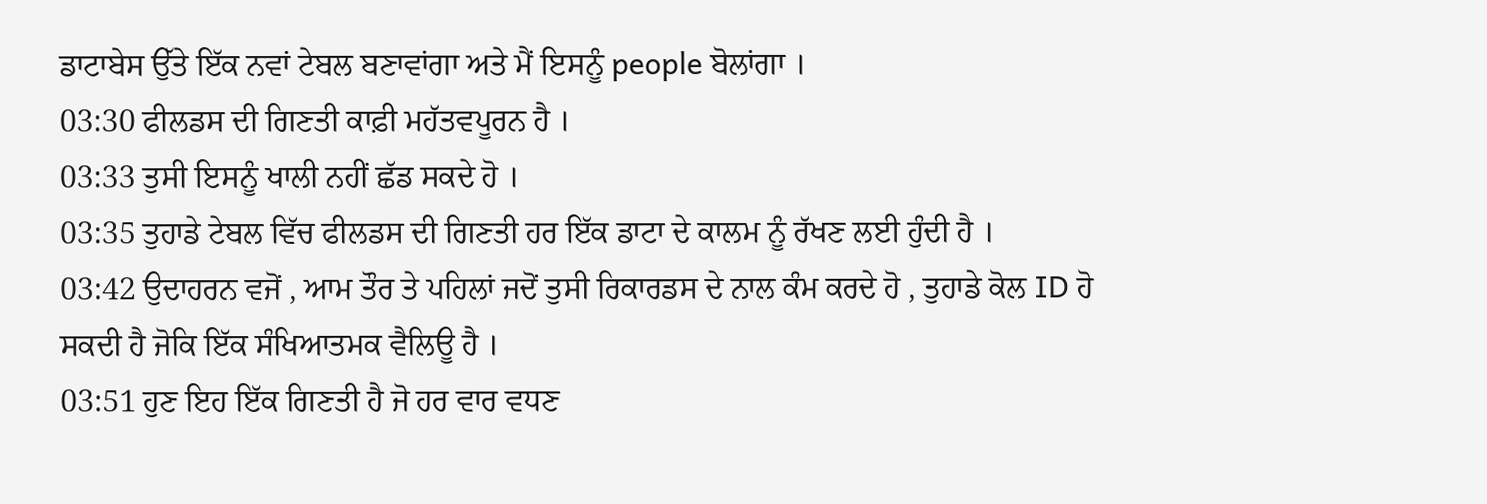ਡਾਟਾਬੇਸ ਉੱਤੇ ਇੱਕ ਨਵਾਂ ਟੇਬਲ ਬਣਾਵਾਂਗਾ ਅਤੇ ਮੈਂ ਇਸਨੂੰ people ਬੋਲਾਂਗਾ ।
03:30 ਫੀਲਡਸ ਦੀ ਗਿਣਤੀ ਕਾਫ਼ੀ ਮਹੱਤਵਪੂਰਨ ਹੈ ।
03:33 ਤੁਸੀ ਇਸਨੂੰ ਖਾਲੀ ਨਹੀਂ ਛੱਡ ਸਕਦੇ ਹੋ ।
03:35 ਤੁਹਾਡੇ ਟੇਬਲ ਵਿੱਚ ਫੀਲਡਸ ਦੀ ਗਿਣਤੀ ਹਰ ਇੱਕ ਡਾਟਾ ਦੇ ਕਾਲਮ ਨੂੰ ਰੱਖਣ ਲਈ ਹੁੰਦੀ ਹੈ ।
03:42 ਉਦਾਹਰਨ ਵਜੋਂ , ਆਮ ਤੌਰ ਤੇ ਪਹਿਲਾਂ ਜਦੋਂ ਤੁਸੀ ਰਿਕਾਰਡਸ ਦੇ ਨਾਲ ਕੰਮ ਕਰਦੇ ਹੋ , ਤੁਹਾਡੇ ਕੋਲ ID ਹੋ ਸਕਦੀ ਹੈ ਜੋਕਿ ਇੱਕ ਸੰਖਿਆਤਮਕ ਵੈਲਿਊ ਹੈ ।
03:51 ਹੁਣ ਇਹ ਇੱਕ ਗਿਣਤੀ ਹੈ ਜੋ ਹਰ ਵਾਰ ਵਧਣ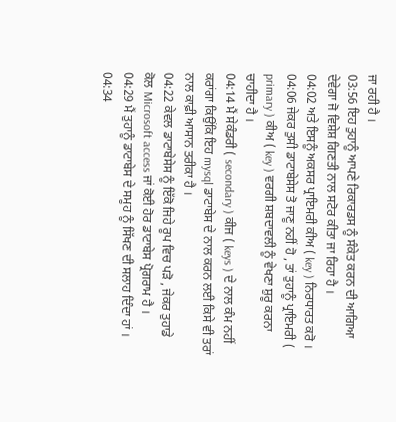ਜਾ ਰਹੀ ਹੈ ।
03:56 ਇਹ ਤੁਹਾਨੂੰ ਆਪਣੇ ਰਿਕਾਰਡਸ ਨੂੰ ਸੰਕੇਤ ਕਰਨ ਦੀ ਆਗਿਆ ਦੇਵੇਗਾ ਜੋ ਵਿਸ਼ੇਸ਼ ਗਿਣਤੀ ਨਾਲ ਸਟੋਰ ਕੀਤਾ ਜਾ ਰਿਹਾ ਹੈ ।
04:02 ਅਤੇ ਇਸਨੂੰ ਅਕਸਰ ਪ੍ਰਾਇਮਰੀ ਕੀਅ ( key ) ਨਿਰਧਾਰਤ ਕਰੋ ।
04:06 ਜੇਕਰ ਤੁਸੀ ਡਾਟਾਬੇਸੇਸ ਤੋ ਜਾਣੂ ਨਹੀਂ ਹੋ , ਤਾਂ ਤੁਹਾਨੂੰ ਪ੍ਰਾਇਮਰੀ ( primary ) ਕੀਅ ( key ) ਵਰਗੀ ਸ਼ਬਦਾਵਲੀ ਨੂੰ ਵੇਖਣਾ ਸ਼ੁਰੂ ਕਰਨਾ ਚਾਹੀਦਾ ਹੈ ।
04:14 ਮੈਂ ਸੇਕੰਡਰੀ ( secondary ) ਕੀਜ ( keys ) ਦੇ ਨਾਲ ਕੰਮ ਨਹੀਂ ਕਰਾਂਗਾ ਕਿਉਂਕਿ ਇਹ mysql ਡਾਟਾਬੇਸ ਦੇ ਨਾਲ ਕਰਨ ਲਈ ਕਿਸੇ ਵੀ ਤਰਾਂ ਨਾਲ ਕਾਫ਼ੀ ਆਸਾਨ ਤਰੀਕਾ ਹੈ ।
04:22 ਕੇਵਲ ਡਾਟਾਬੇਸੇਸ ਨੂੰ ਇੱਕੋ ਜਿਹੇ ਰੂਪ ਵਿਚ ਪੜੋ , ਜੇਕਰ ਤੁਹਾਡੇ ਕੋਲ Microsoft access ਜਾਂ ਕੋਈ ਹੋਰ ਡਾਟਾਬੇਸ ਪ੍ਰੋਗਰਾਮ ਹੈ ।
04:29 ਮੈਂ ਤੁਹਾਨੂੰ ਡਾਟਾਬੇਸ ਦੇ ਸਮੂਹ ਨੂੰ ਸਿੱਖਣ ਦੀ ਸਲਾਹ ਦਿੰਦਾ ਹਾਂ ।
04:34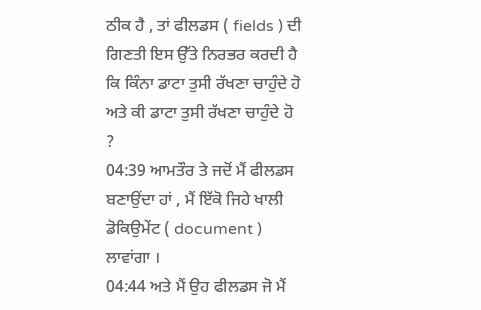ਠੀਕ ਹੈ , ਤਾਂ ਫੀਲਡਸ ( fields ) ਦੀ ਗਿਣਤੀ ਇਸ ਉੱਤੇ ਨਿਰਭਰ ਕਰਦੀ ਹੈ ਕਿ ਕਿੰਨਾ ਡਾਟਾ ਤੁਸੀ ਰੱਖਣਾ ਚਾਹੁੰਦੇ ਹੋ ਅਤੇ ਕੀ ਡਾਟਾ ਤੁਸੀ ਰੱਖਣਾ ਚਾਹੁੰਦੇ ਹੋ ?
04:39 ਆਮਤੌਰ ਤੇ ਜਦੋਂ ਮੈਂ ਫੀਲਡਸ ਬਣਾਉਂਦਾ ਹਾਂ , ਮੈਂ ਇੱਕੋ ਜਿਹੇ ਖਾਲੀ ਡੋਕਿਉਮੇਂਟ ( document ) ਲਾਵਾਂਗਾ ।
04:44 ਅਤੇ ਮੈਂ ਉਹ ਫੀਲਡਸ ਜੋ ਮੈਂ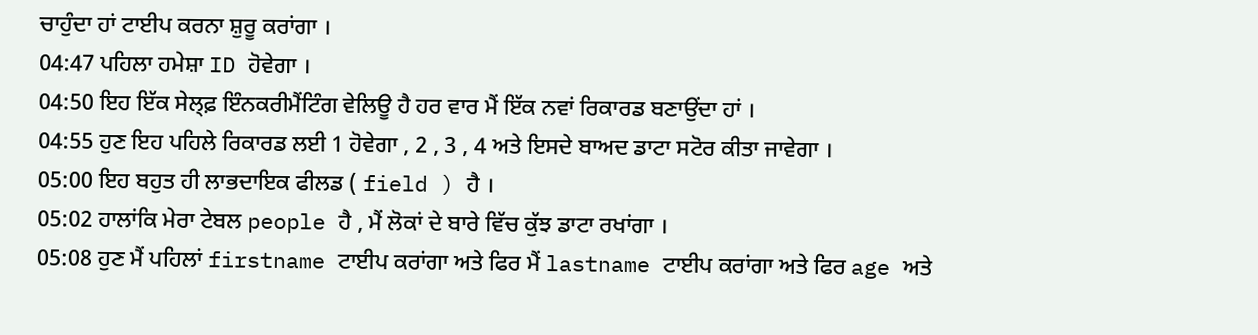ਚਾਹੁੰਦਾ ਹਾਂ ਟਾਈਪ ਕਰਨਾ ਸ਼ੁਰੂ ਕਰਾਂਗਾ ।
04:47 ਪਹਿਲਾ ਹਮੇਸ਼ਾ ID ਹੋਵੇਗਾ ।
04:50 ਇਹ ਇੱਕ ਸੇਲ੍ਫ਼ ਇੰਨਕਰੀਮੈਂਟਿੰਗ ਵੇਲਿਊ ਹੈ ਹਰ ਵਾਰ ਮੈਂ ਇੱਕ ਨਵਾਂ ਰਿਕਾਰਡ ਬਣਾਉਂਦਾ ਹਾਂ ।
04:55 ਹੁਣ ਇਹ ਪਹਿਲੇ ਰਿਕਾਰਡ ਲਈ 1 ਹੋਵੇਗਾ , 2 , 3 , 4 ਅਤੇ ਇਸਦੇ ਬਾਅਦ ਡਾਟਾ ਸਟੋਰ ਕੀਤਾ ਜਾਵੇਗਾ ।
05:00 ਇਹ ਬਹੁਤ ਹੀ ਲਾਭਦਾਇਕ ਫੀਲਡ ( field ) ਹੈ ।
05:02 ਹਾਲਾਂਕਿ ਮੇਰਾ ਟੇਬਲ people ਹੈ , ਮੈਂ ਲੋਕਾਂ ਦੇ ਬਾਰੇ ਵਿੱਚ ਕੁੱਝ ਡਾਟਾ ਰਖਾਂਗਾ ।
05:08 ਹੁਣ ਮੈਂ ਪਹਿਲਾਂ firstname ਟਾਈਪ ਕਰਾਂਗਾ ਅਤੇ ਫਿਰ ਮੈਂ lastname ਟਾਈਪ ਕਰਾਂਗਾ ਅਤੇ ਫਿਰ age ਅਤੇ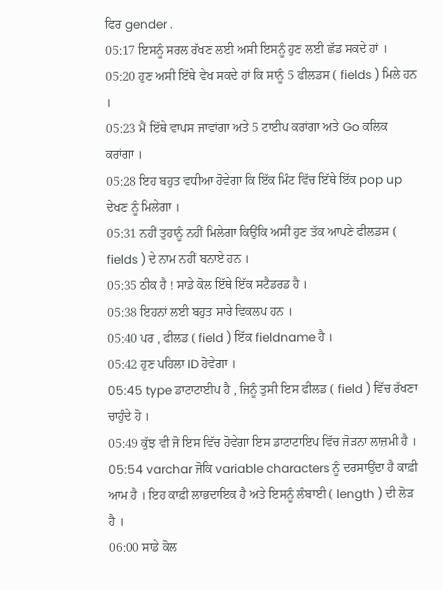ਫਿਰ gender .
05:17 ਇਸਨੂੰ ਸਰਲ ਰੱਖਣ ਲਈ ਅਸੀ ਇਸਨੂੰ ਹੁਣ ਲਈ ਛੱਡ ਸਕਦੇ ਹਾਂ ।
05:20 ਹੁਣ ਅਸੀ ਇੱਥੇ ਵੇਖ ਸਕਦੇ ਹਾਂ ਕਿ ਸਾਨੂੰ 5 ਫੀਲਡਸ ( fields ) ਮਿਲੇ ਹਨ ।
05:23 ਮੈਂ ਇੱਥੇ ਵਾਪਸ ਜਾਵਾਂਗਾ ਅਤੇ 5 ਟਾਈਪ ਕਰਾਂਗਾ ਅਤੇ Go ਕਲਿਕ ਕਰਾਂਗਾ ।
05:28 ਇਹ ਬਹੁਤ ਵਧੀਆ ਹੋਵੇਗਾ ਕਿ ਇੱਕ ਮਿੰਟ ਵਿੱਚ ਇੱਥੇ ਇੱਕ pop up ਦੇਖਣ ਨੂੰ ਮਿਲੇਗਾ ।
05:31 ਨਹੀਂ ਤੁਹਾਨੂੰ ਨਹੀਂ ਮਿਲੇਗਾ ਕਿਉਂਕਿ ਅਸੀਂ ਹੁਣ ਤੱਕ ਆਪਣੇ ਫੀਲਡਸ ( fields ) ਦੇ ਨਾਮ ਨਹੀਂ ਬਨਾਏ ਹਨ ।
05:35 ਠੀਕ ਹੈ ! ਸਾਡੇ ਕੋਲ ਇੱਥੇ ਇੱਕ ਸਟੈਡਰਡ ਹੈ ।
05:38 ਇਹਨਾਂ ਲਈ ਬਹੁਤ ਸਾਰੇ ਵਿਕਲਪ ਹਨ ।
05:40 ਪਰ , ਫੀਲਡ ( field ) ਇੱਕ fieldname ਹੈ ।
05:42 ਹੁਣ ਪਹਿਲਾ ID ਹੋਵੇਗਾ ।
05:45 type ਡਾਟਾਟਾਈਪ ਹੈ , ਜਿਨੂੰ ਤੁਸੀ ਇਸ ਫੀਲਡ ( field ) ਵਿੱਚ ਰੱਖਣਾ ਚਾਹੁੰਦੇ ਹੋ ।
05:49 ਕੁੱਝ ਵੀ ਜੋ ਇਸ ਵਿੱਚ ਹੋਵੇਗਾ ਇਸ ਡਾਟਾਟਾਇਪ ਵਿੱਚ ਜੋੜਨਾ ਲਾਜ਼ਮੀ ਹੈ ।
05:54 varchar ਜੋਕਿ variable characters ਨੂੰ ਦਰਸਾਉਂਦਾ ਹੈ ਕਾਫ਼ੀ ਆਮ ਹੈ । ਇਹ ਕਾਫ਼ੀ ਲਾਭਦਾਇਕ ਹੈ ਅਤੇ ਇਸਨੂੰ ਲੰਬਾਈ ( length ) ਦੀ ਲੋੜ ਹੈ ।
06:00 ਸਾਡੇ ਕੋਲ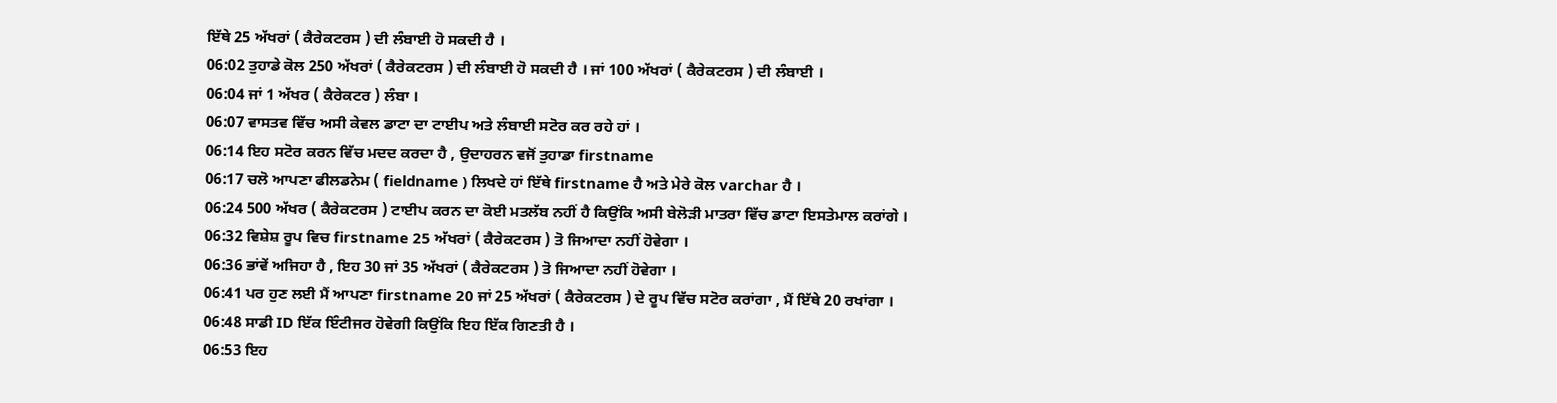ਇੱਥੇ 25 ਅੱਖਰਾਂ ( ਕੈਰੇਕਟਰਸ ) ਦੀ ਲੰਬਾਈ ਹੋ ਸਕਦੀ ਹੈ ।
06:02 ਤੁਹਾਡੇ ਕੋਲ 250 ਅੱਖਰਾਂ ( ਕੈਰੇਕਟਰਸ ) ਦੀ ਲੰਬਾਈ ਹੋ ਸਕਦੀ ਹੈ । ਜਾਂ 100 ਅੱਖਰਾਂ ( ਕੈਰੇਕਟਰਸ ) ਦੀ ਲੰਬਾਈ ।
06:04 ਜਾਂ 1 ਅੱਖਰ ( ਕੈਰੇਕਟਰ ) ਲੰਬਾ ।
06:07 ਵਾਸਤਵ ਵਿੱਚ ਅਸੀ ਕੇਵਲ ਡਾਟਾ ਦਾ ਟਾਈਪ ਅਤੇ ਲੰਬਾਈ ਸਟੋਰ ਕਰ ਰਹੇ ਹਾਂ ।
06:14 ਇਹ ਸਟੋਰ ਕਰਨ ਵਿੱਚ ਮਦਦ ਕਰਦਾ ਹੈ , ਉਦਾਹਰਨ ਵਜੋਂ ਤੁਹਾਡਾ firstname
06:17 ਚਲੋ ਆਪਣਾ ਫੀਲਡਨੇਮ ( fieldname ) ਲਿਖਦੇ ਹਾਂ ਇੱਥੇ firstname ਹੈ ਅਤੇ ਮੇਰੇ ਕੋਲ varchar ਹੈ ।
06:24 500 ਅੱਖਰ ( ਕੈਰੇਕਟਰਸ ) ਟਾਈਪ ਕਰਨ ਦਾ ਕੋਈ ਮਤਲੱਬ ਨਹੀਂ ਹੈ ਕਿਉਂਕਿ ਅਸੀ ਬੇਲੋੜੀ ਮਾਤਰਾ ਵਿੱਚ ਡਾਟਾ ਇਸਤੇਮਾਲ ਕਰਾਂਗੇ ।
06:32 ਵਿਸ਼ੇਸ਼ ਰੂਪ ਵਿਚ firstname 25 ਅੱਖਰਾਂ ( ਕੈਰੇਕਟਰਸ ) ਤੋ ਜਿਆਦਾ ਨਹੀਂ ਹੋਵੇਗਾ ।
06:36 ਭਾਂਵੇਂ ਅਜਿਹਾ ਹੈ , ਇਹ 30 ਜਾਂ 35 ਅੱਖਰਾਂ ( ਕੈਰੇਕਟਰਸ ) ਤੋ ਜਿਆਦਾ ਨਹੀਂ ਹੋਵੇਗਾ ।
06:41 ਪਰ ਹੁਣ ਲਈ ਮੈਂ ਆਪਣਾ firstname 20 ਜਾਂ 25 ਅੱਖਰਾਂ ( ਕੈਰੇਕਟਰਸ ) ਦੇ ਰੂਪ ਵਿੱਚ ਸਟੋਰ ਕਰਾਂਗਾ , ਮੈਂ ਇੱਥੇ 20 ਰਖਾਂਗਾ ।
06:48 ਸਾਡੀ ID ਇੱਕ ਇੰਟੀਜਰ ਹੋਵੇਗੀ ਕਿਉਂਕਿ ਇਹ ਇੱਕ ਗਿਣਤੀ ਹੈ ।
06:53 ਇਹ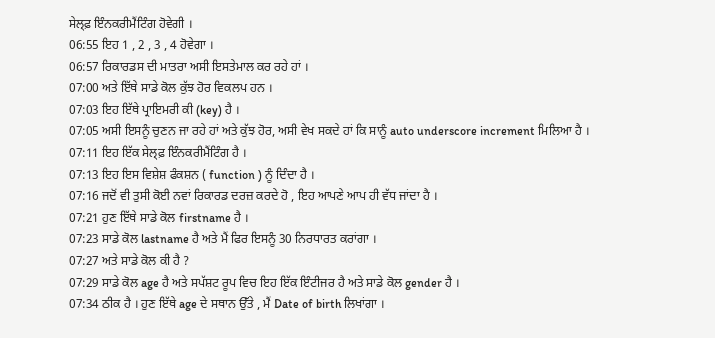ਸੇਲ੍ਫ਼ ਇੰਨਕਰੀਮੈਂਟਿੰਗ ਹੋਵੇਗੀ ।
06:55 ਇਹ 1 , 2 , 3 , 4 ਹੋਵੇਗਾ ।
06:57 ਰਿਕਾਰਡਸ ਦੀ ਮਾਤਰਾ ਅਸੀ ਇਸਤੇਮਾਲ ਕਰ ਰਹੇ ਹਾਂ ।
07:00 ਅਤੇ ਇੱਥੇ ਸਾਡੇ ਕੋਲ ਕੁੱਝ ਹੋਰ ਵਿਕਲਪ ਹਨ ।
07:03 ਇਹ ਇੱਥੇ ਪ੍ਰਾਇਮਰੀ ਕੀ (key) ਹੈ ।
07:05 ਅਸੀ ਇਸਨੂੰ ਚੁਣਨ ਜਾ ਰਹੇ ਹਾਂ ਅਤੇ ਕੁੱਝ ਹੋਰ, ਅਸੀ ਵੇਖ ਸਕਦੇ ਹਾਂ ਕਿ ਸਾਨੂੰ auto underscore increment ਮਿਲਿਆ ਹੈ ।
07:11 ਇਹ ਇੱਕ ਸੇਲ੍ਫ਼ ਇੰਨਕਰੀਮੈਂਟਿੰਗ ਹੈ ।
07:13 ਇਹ ਇਸ ਵਿਸ਼ੇਸ਼ ਫੰਕਸ਼ਨ ( function ) ਨੂੰ ਦਿੰਦਾ ਹੈ ।
07:16 ਜਦੋਂ ਵੀ ਤੁਸੀ ਕੋਈ ਨਵਾਂ ਰਿਕਾਰਡ ਦਰਜ਼ ਕਰਦੇ ਹੋ , ਇਹ ਆਪਣੇ ਆਪ ਹੀ ਵੱਧ ਜਾਂਦਾ ਹੈ ।
07:21 ਹੁਣ ਇੱਥੇ ਸਾਡੇ ਕੋਲ firstname ਹੈ ।
07:23 ਸਾਡੇ ਕੋਲ lastname ਹੈ ਅਤੇ ਮੈਂ ਫਿਰ ਇਸਨੂੰ 30 ਨਿਰਧਾਰਤ ਕਰਾਂਗਾ ।
07:27 ਅਤੇ ਸਾਡੇ ਕੋਲ ਕੀ ਹੈ ?
07:29 ਸਾਡੇ ਕੋਲ age ਹੈ ਅਤੇ ਸਪੱਸ਼ਟ ਰੂਪ ਵਿਚ ਇਹ ਇੱਕ ਇੰਟੀਜਰ ਹੈ ਅਤੇ ਸਾਡੇ ਕੋਲ gender ਹੈ ।
07:34 ਠੀਕ ਹੈ । ਹੁਣ ਇੱਥੇ age ਦੇ ਸਥਾਨ ਉੱਤੇ , ਮੈਂ Date of birth ਲਿਖਾਂਗਾ ।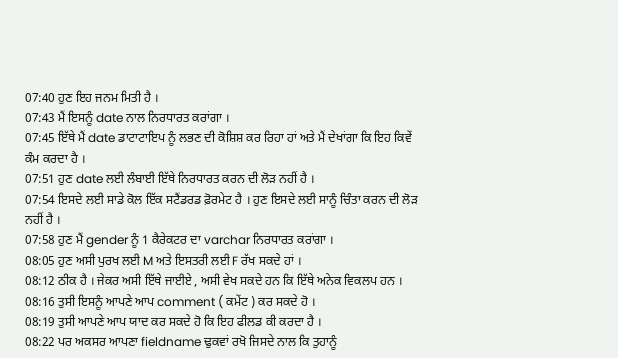07:40 ਹੁਣ ਇਹ ਜਨਮ ਮਿਤੀ ਹੈ ।
07:43 ਮੈਂ ਇਸਨੂੰ date ਨਾਲ ਨਿਰਧਾਰਤ ਕਰਾਂਗਾ ।
07:45 ਇੱਥੇ ਮੈਂ date ਡਾਟਾਟਾਇਪ ਨੂੰ ਲਭਣ ਦੀ ਕੋਸ਼ਿਸ਼ ਕਰ ਰਿਹਾ ਹਾਂ ਅਤੇ ਮੈਂ ਦੇਖਾਂਗਾ ਕਿ ਇਹ ਕਿਵੇਂ ਕੰਮ ਕਰਦਾ ਹੈ ।
07:51 ਹੁਣ date ਲਈ ਲੰਬਾਈ ਇੱਥੇ ਨਿਰਧਾਰਤ ਕਰਨ ਦੀ ਲੋੜ ਨਹੀਂ ਹੈ ।
07:54 ਇਸਦੇ ਲਈ ਸਾਡੇ ਕੋਲ ਇੱਕ ਸਟੈਂਡਰਡ ਫ਼ੋਰਮੇਟ ਹੈ । ਹੁਣ ਇਸਦੇ ਲਈ ਸਾਨੂੰ ਚਿੰਤਾ ਕਰਨ ਦੀ ਲੋੜ ਨਹੀਂ ਹੈ ।
07:58 ਹੁਣ ਮੈਂ gender ਨੂੰ 1 ਕੈਰੇਕਟਰ ਦਾ varchar ਨਿਰਧਾਰਤ ਕਰਾਂਗਾ ।
08:05 ਹੁਣ ਅਸੀ ਪੁਰਖ ਲਈ M ਅਤੇ ਇਸਤਰੀ ਲਈ F ਰੱਖ ਸਕਦੇ ਹਾਂ ।
08:12 ਠੀਕ ਹੈ । ਜੇਕਰ ਅਸੀ ਇੱਥੇ ਜਾਈਏ , ਅਸੀ ਵੇਖ ਸਕਦੇ ਹਨ ਕਿ ਇੱਥੇ ਅਨੇਕ ਵਿਕਲਪ ਹਨ ।
08:16 ਤੁਸੀ ਇਸਨੂੰ ਆਪਣੇ ਆਪ comment ( ਕਮੇਂਟ ) ਕਰ ਸਕਦੇ ਹੋ ।
08:19 ਤੁਸੀ ਆਪਣੇ ਆਪ ਯਾਦ ਕਰ ਸਕਦੇ ਹੋ ਕਿ ਇਹ ਫੀਲਡ ਕੀ ਕਰਦਾ ਹੈ ।
08:22 ਪਰ ਅਕਸਰ ਆਪਣਾ fieldname ਢੁਕਵਾਂ ਰਖੋ ਜਿਸਦੇ ਨਾਲ ਕਿ ਤੁਹਾਨੂੰ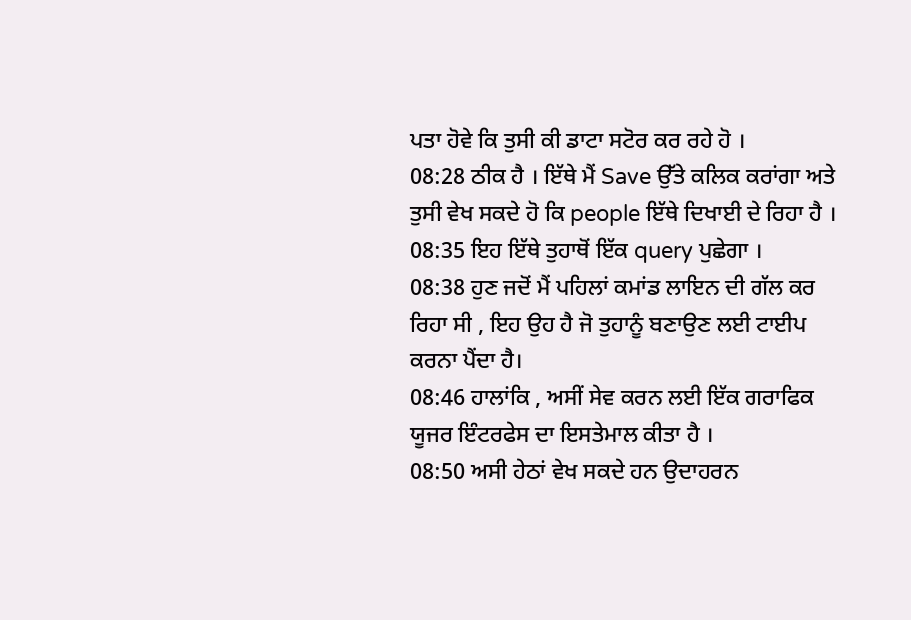ਪਤਾ ਹੋਵੇ ਕਿ ਤੁਸੀ ਕੀ ਡਾਟਾ ਸਟੋਰ ਕਰ ਰਹੇ ਹੋ ।
08:28 ਠੀਕ ਹੈ । ਇੱਥੇ ਮੈਂ Save ਉੱਤੇ ਕਲਿਕ ਕਰਾਂਗਾ ਅਤੇ ਤੁਸੀ ਵੇਖ ਸਕਦੇ ਹੋ ਕਿ people ਇੱਥੇ ਦਿਖਾਈ ਦੇ ਰਿਹਾ ਹੈ ।
08:35 ਇਹ ਇੱਥੇ ਤੁਹਾਥੋਂ ਇੱਕ query ਪੁਛੇਗਾ ।
08:38 ਹੁਣ ਜਦੋਂ ਮੈਂ ਪਹਿਲਾਂ ਕਮਾਂਡ ਲਾਇਨ ਦੀ ਗੱਲ ਕਰ ਰਿਹਾ ਸੀ , ਇਹ ਉਹ ਹੈ ਜੋ ਤੁਹਾਨੂੰ ਬਣਾਉਣ ਲਈ ਟਾਈਪ ਕਰਨਾ ਪੈਂਦਾ ਹੈ।
08:46 ਹਾਲਾਂਕਿ , ਅਸੀਂ ਸੇਵ ਕਰਨ ਲਈ ਇੱਕ ਗਰਾਫਿਕ ਯੂਜਰ ਇੰਟਰਫੇਸ ਦਾ ਇਸਤੇਮਾਲ ਕੀਤਾ ਹੈ ।
08:50 ਅਸੀ ਹੇਠਾਂ ਵੇਖ ਸਕਦੇ ਹਨ ਉਦਾਹਰਨ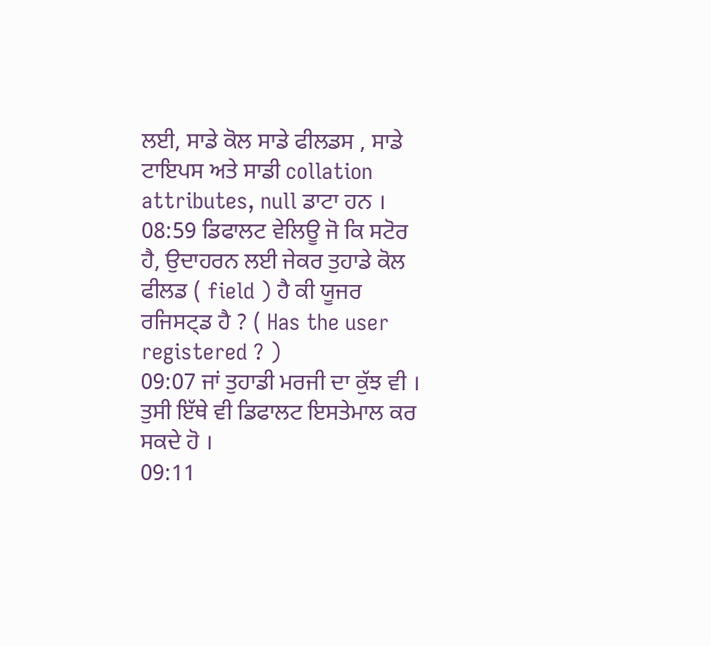ਲਈ, ਸਾਡੇ ਕੋਲ ਸਾਡੇ ਫੀਲਡਸ , ਸਾਡੇ ਟਾਇਪਸ ਅਤੇ ਸਾਡੀ collation attributes, null ਡਾਟਾ ਹਨ ।
08:59 ਡਿਫਾਲਟ ਵੇਲਿਊ ਜੋ ਕਿ ਸਟੋਰ ਹੈ, ਉਦਾਹਰਨ ਲਈ ਜੇਕਰ ਤੁਹਾਡੇ ਕੋਲ ਫੀਲਡ ( field ) ਹੈ ਕੀ ਯੂਜਰ ਰਜਿਸਟ੍ਡ ਹੈ ? ( Has the user registered ? )
09:07 ਜਾਂ ਤੁਹਾਡੀ ਮਰਜੀ ਦਾ ਕੁੱਝ ਵੀ । ਤੁਸੀ ਇੱਥੇ ਵੀ ਡਿਫਾਲਟ ਇਸਤੇਮਾਲ ਕਰ ਸਕਦੇ ਹੋ ।
09:11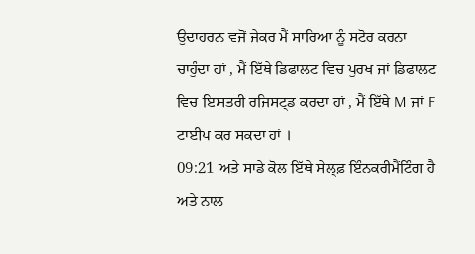ਉਦਾਹਰਨ ਵਜੋਂ ਜੇਕਰ ਮੈਂ ਸਾਰਿਆ ਨੂੰ ਸਟੋਰ ਕਰਨਾ ਚਾਹੁੰਦਾ ਹਾਂ , ਮੈਂ ਇੱਥੇ ਡਿਫਾਲਟ ਵਿਚ ਪੁਰਖ ਜਾਂ ਡਿਫਾਲਟ ਵਿਚ ਇਸਤਰੀ ਰਜਿਸਟ੍ਡ ਕਰਦਾ ਹਾਂ , ਮੈਂ ਇੱਥੇ M ਜਾਂ F ਟਾਈਪ ਕਰ ਸਕਦਾ ਹਾਂ ।
09:21 ਅਤੇ ਸਾਡੇ ਕੋਲ ਇੱਥੇ ਸੇਲ੍ਫ਼ ਇੰਨਕਰੀਮੈਂਟਿੰਗ ਹੈ ਅਤੇ ਨਾਲ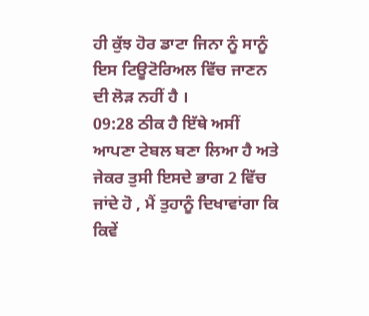ਹੀ ਕੁੱਝ ਹੋਰ ਡਾਟਾ ਜਿਨਾ ਨੂੰ ਸਾਨੂੰ ਇਸ ਟਿਊਟੋਰਿਅਲ ਵਿੱਚ ਜਾਣਨ ਦੀ ਲੋੜ ਨਹੀਂ ਹੈ ।
09:28 ਠੀਕ ਹੈ ਇੱਥੇ ਅਸੀਂ ਆਪਣਾ ਟੇਬਲ ਬਣਾ ਲਿਆ ਹੈ ਅਤੇ ਜੇਕਰ ਤੁਸੀ ਇਸਦੇ ਭਾਗ 2 ਵਿੱਚ ਜਾਂਦੇ ਹੋ , ਮੈਂ ਤੁਹਾਨੂੰ ਦਿਖਾਵਾਂਗਾ ਕਿ ਕਿਵੇਂ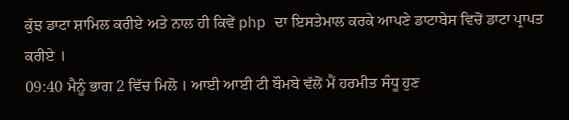ਕੁੱਝ ਡਾਟਾ ਸ਼ਾਮਿਲ ਕਰੀਏ ਅਤੇ ਨਾਲ ਹੀ ਕਿਵੇਂ php ਦਾ ਇਸਤੇਮਾਲ ਕਰਕੇ ਆਪਣੇ ਡਾਟਾਬੇਸ ਵਿਚੋਂ ਡਾਟਾ ਪ੍ਰਾਪਤ ਕਰੀਏ ।
09:40 ਮੈਨੂੰ ਭਾਗ 2 ਵਿੱਚ ਮਿਲੋ । ਆਈ ਆਈ ਟੀ ਬੌਮਬੇ ਵੱਲੋਂ ਮੈਂ ਹਰਮੀਤ ਸੰਧੂ ਹੁਣ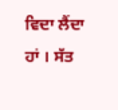ਵਿਦਾ ਲੈਂਦਾ ਹਾਂ । ਸੱਤ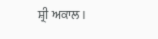ਸ਼੍ਰੀ ਅਕਾਲ।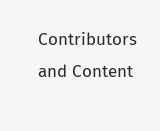Contributors and Content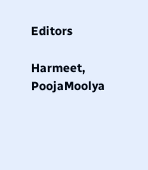Editors

Harmeet, PoojaMoolya